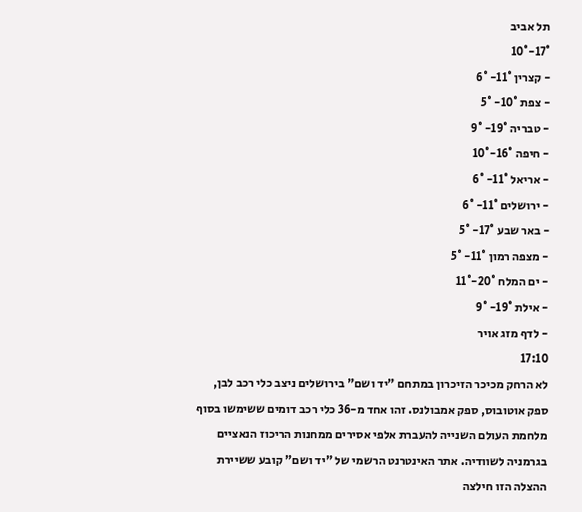תל אביב
17°-10°
- קצרין 11°- 6°
- צפת 10°- 5°
- טבריה 19°- 9°
- חיפה 16°-10°
- אריאל 11°- 6°
- ירושלים 11°- 6°
- באר שבע 17°- 5°
- מצפה רמון 11°- 5°
- ים המלח 20°-11°
- אילת 19°- 9°
- לדף מזג אויר
17:10
לא הרחק מכיכר הזיכרון במתחם "יד ושם" בירושלים ניצב כלי רכב לבן, ספק אוטובוס, ספק אמבולנס. זהו אחד מ-36 כלי רכב דומים ששימשו בסוף מלחמת העולם השנייה להעברת אלפי אסירים ממחנות הריכוז הנאציים בגרמניה לשוודיה. אתר האינטרנט הרשמי של "יד ושם" קובע ששיירת ההצלה הזו חילצה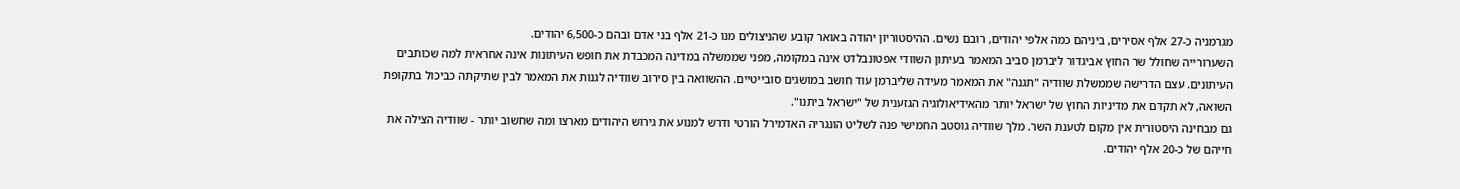מגרמניה כ-27 אלף אסירים, ביניהם כמה אלפי יהודים, רובם נשים. ההיסטוריון יהודה באואר קובע שהניצולים מנו כ-21 אלף בני אדם ובהם כ-6,500 יהודים.
השערורייה שחולל שר החוץ אביגדור ליברמן סביב המאמר בעיתון השוודי אפטונבלדט אינה במקומה, מפני שממשלה במדינה המכבדת את חופש העיתונות אינה אחראית למה שכותבים העיתונים. עצם הדרישה שממשלת שוודיה "תגנה" את המאמר מעידה שליברמן עוד חושב במושגים סובייטיים. ההשוואה בין סירוב שוודיה לגנות את המאמר לבין שתיקתה כביכול בתקופת השואה, לא תקדם את מדיניות החוץ של ישראל יותר מהאידיאולוגיה הגזענית של "ישראל ביתנו".
גם מבחינה היסטורית אין מקום לטענת השר. מלך שוודיה גוסטב החמישי פנה לשליט הונגריה האדמירל הורטי ודרש למנוע את גירוש היהודים מארצו ומה שחשוב יותר - שוודיה הצילה את חייהם של כ-20 אלף יהודים.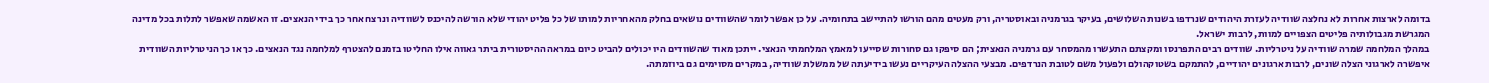בדומה לארצות אחרות לא נחלצה שוודיה לעזרת היהודים שנרדפו בשנות השלושים, בעיקר בגרמניה ובאוסטריה, ורק מעטים מהם הורשו להתיישב בתחומיה. על כן אפשר לומר שהשוודים נושאים בחלק מהאחריות למותו של כל פליט יהודי שלא הורשה להיכנס לשוודיה ונרצח אחר כך בידי הנאצים. זו האשמה שאפשר לתלות בכל מדינה המגרשת מגבולותיה פליטים הצפויים למוות, לרבות ישראל.
במהלך המלחמה שמרה שוודיה על ניטרליות. שוודים רבים התפרנסו ומקצתם התעשרו מהמסחר עם גרמניה הנאצית; הם סיפקו גם סחורות שסייעו למאמץ המלחמתי הנאצי. ייתכן מאוד שהשוודים היו יכולים להביט כיום במראה ההיסטורית ביתר גאווה אילו החליטו בזמנם להצטרף למלחמה נגד הנאצים. כך או כך הניטרליות השוודית איפשרה לארגוני הצלה שונים, לרבות ארגונים יהודיים, להתמקם בשטוקהולם ולפעול משם לטובת הנרדפים. מבצעי ההצלה העיקריים נעשו בידיעתה של ממשלת שוודיה, במקרים מסוימים גם ביוזמתה.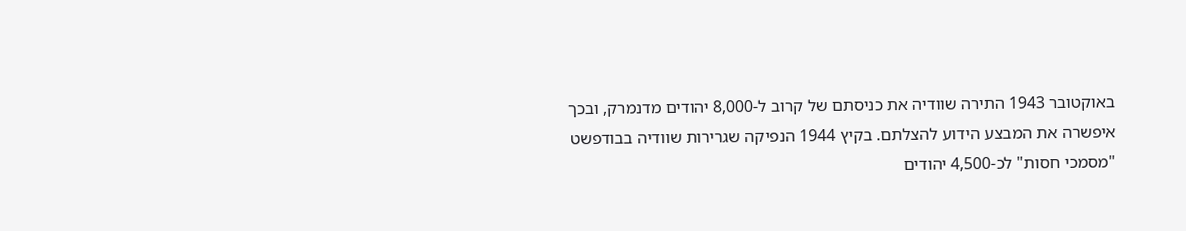באוקטובר 1943 התירה שוודיה את כניסתם של קרוב ל-8,000 יהודים מדנמרק, ובכך איפשרה את המבצע הידוע להצלתם. בקיץ 1944 הנפיקה שגרירות שוודיה בבודפשט "מסמכי חסות" לכ-4,500 יהודים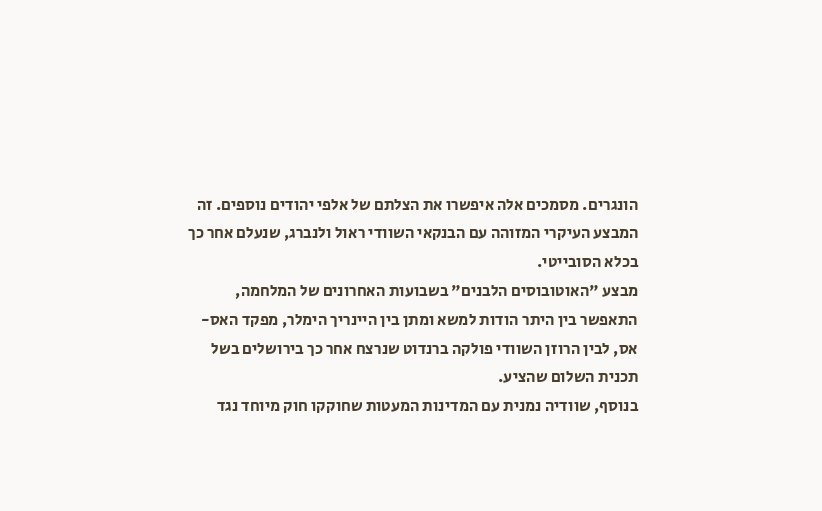הונגרים. מסמכים אלה איפשרו את הצלתם של אלפי יהודים נוספים. זה המבצע העיקרי המזוהה עם הבנקאי השוודי ראול ולנברג, שנעלם אחר כך בכלא הסובייטי.
מבצע "האוטובוסים הלבנים" בשבועות האחרונים של המלחמה, התאפשר בין היתר הודות למשא ומתן בין היינריך הימלר, מפקד האס-אס, לבין הרוזן השוודי פולקה ברנדוט שנרצח אחר כך בירושלים בשל תכנית השלום שהציע.
בנוסף, שוודיה נמנית עם המדינות המעטות שחוקקו חוק מיוחד נגד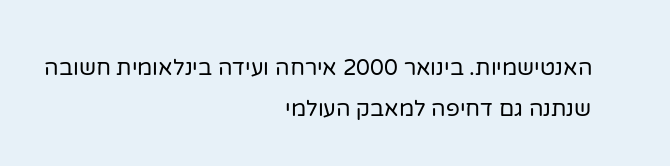האנטישמיות. בינואר 2000 אירחה ועידה בינלאומית חשובה שנתנה גם דחיפה למאבק העולמי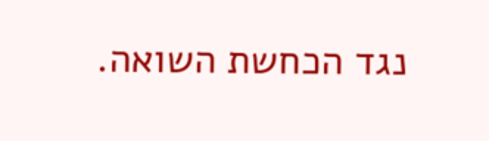נגד הכחשת השואה.